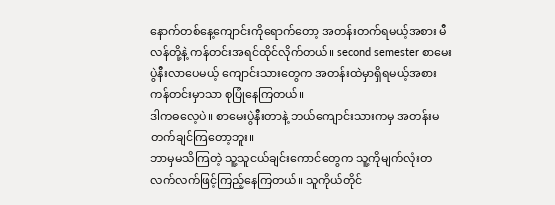နောက်တစ်နေ့ကျောင်းကိုရောက်တော့ အတန်းတက်ရမယ့်အစား မီလန်တို့နဲ့ ကန်တင်းအရင်ထိုင်လိုက်တယ်။ second semester စာမေးပွဲနီးလာပေမယ့် ကျောင်းသားတွေက အတန်းထဲမှာရှိရမယ့်အစား ကန်တင်းမှာသာ စုပြုံနေကြတယ်။
ဒါကဓလေ့ပဲ။ စာမေးပွဲနီးတာနဲ့ ဘယ်ကျောင်းသားကမှ အတန်းမတက်ချင်ကြတော့ဘူး။
ဘာမှမသိကြတဲ့ သူ့သူငယ်ချင်းကောင်တွေက သူ့ကိုမျက်လုံးတလက်လက်ဖြင့်ကြည့်နေကြတယ်။ သူကိုယ်တိုင်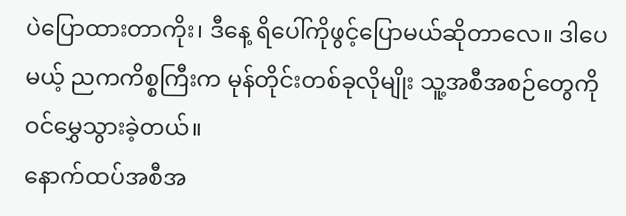ပဲပြောထားတာကိုး၊ ဒီနေ့ ရိပေါ်ကိုဖွင့်ပြောမယ်ဆိုတာလေ။ ဒါပေမယ့် ညကကိစ္စကြီးက မုန်တိုင်းတစ်ခုလိုမျိုး သူ့အစီအစဉ်တွေကို ဝင်မွှေသွားခဲ့တယ်။
နောက်ထပ်အစီအ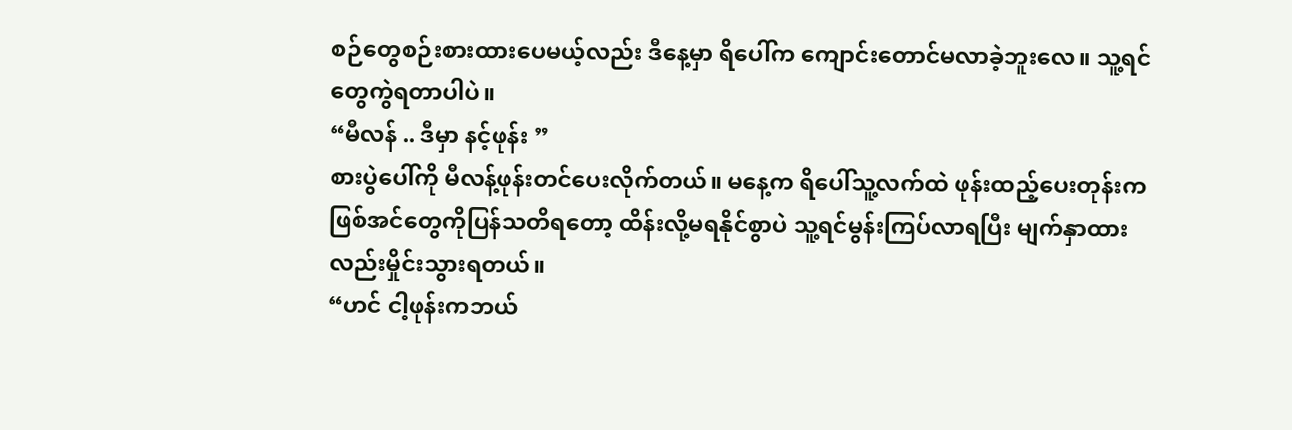စဉ်တွေစဉ်းစားထားပေမယ့်လည်း ဒီနေ့မှာ ရိပေါ်က ကျောင်းတောင်မလာခဲ့ဘူးလေ။ သူ့ရင်တွေကွဲရတာပါပဲ။
“မီလန် .. ဒီမှာ နင့်ဖုန်း ”
စားပွဲပေါ်ကို မီလန့်ဖုန်းတင်ပေးလိုက်တယ်။ မနေ့က ရိပေါ်သူ့လက်ထဲ ဖုန်းထည့်ပေးတုန်းကဖြစ်အင်တွေကိုပြန်သတိရတော့ ထိန်းလို့မရနိုင်စွာပဲ သူ့ရင်မွန်းကြပ်လာရပြီး မျက်နှာထားလည်းမှိုင်းသွားရတယ်။
“ဟင် ငါ့ဖုန်းကဘယ်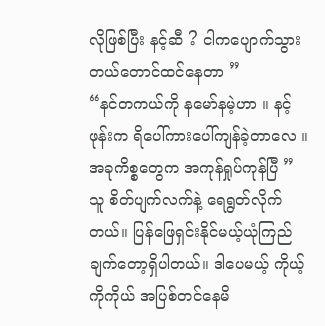လိုဖြစ်ပြီး နင့်ဆီ ? ငါကပျောက်သွားတယ်တောင်ထင်နေတာ ”
“နင်တကယ်ကို နမော်နမဲ့ဟာ ။ နင့်ဖုန်းက ရိပေါ်ကားပေါ်ကျန်ခဲ့တာလေ ။ အခုကိစ္စတွေက အကုန်ရှုပ်ကုန်ပြီ ”
သူ စိတ်ပျက်လက်နဲ့ ရေရွတ်လိုက်တယ်။ ပြန်ဖြေရှင်းနိုင်မယ့်ယုံကြည်ချက်တော့ရှိပါတယ်။ ဒါပေမယ့် ကိုယ့်ကိုကိုယ် အပြစ်တင်နေမိ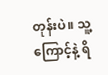တုန်းပဲ။ သူ့ကြောင့်နဲ့ ရိ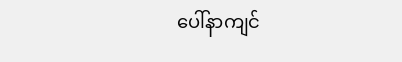ပေါ်နာကျင်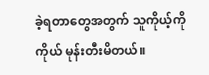ခဲ့ရတာတွေအတွက် သူကိုယ့်ကိုကိုယ် မုန်းတီးမိတယ်။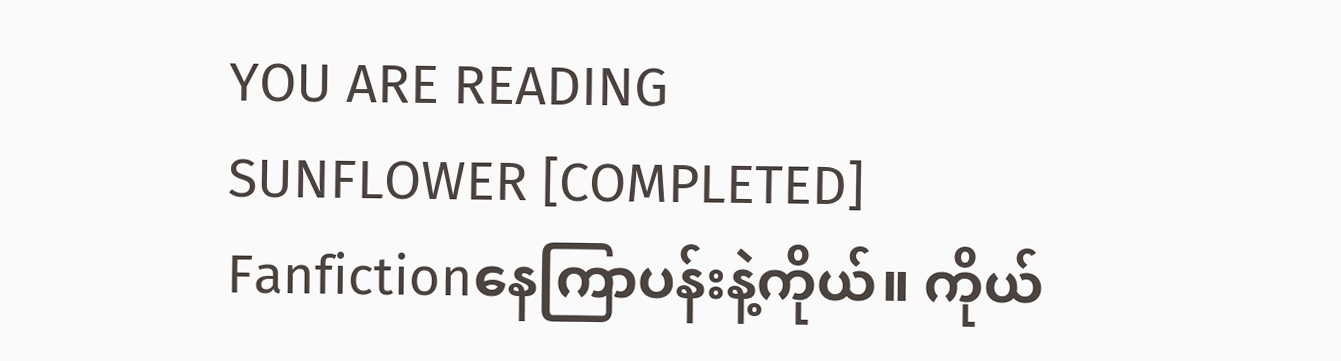YOU ARE READING
SUNFLOWER [COMPLETED]
Fanfictionနေကြာပန်းနဲ့ကိုယ်။ ကိုယ်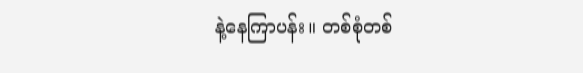နဲ့နေကြာပန်း။ တစ်စုံတစ်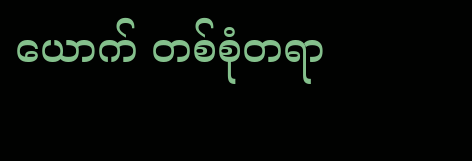ယောက် တစ်စုံတရာ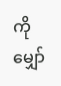ကို မျှော်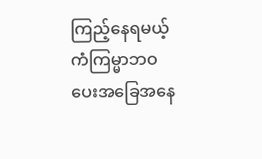ကြည့်နေရမယ့် ကံကြမ္မာဘဝပေးအခြေအနေ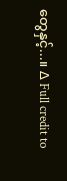တွေနှင့်...။ ∆ Full credit to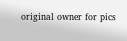original owner for pics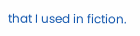that I used in fiction.